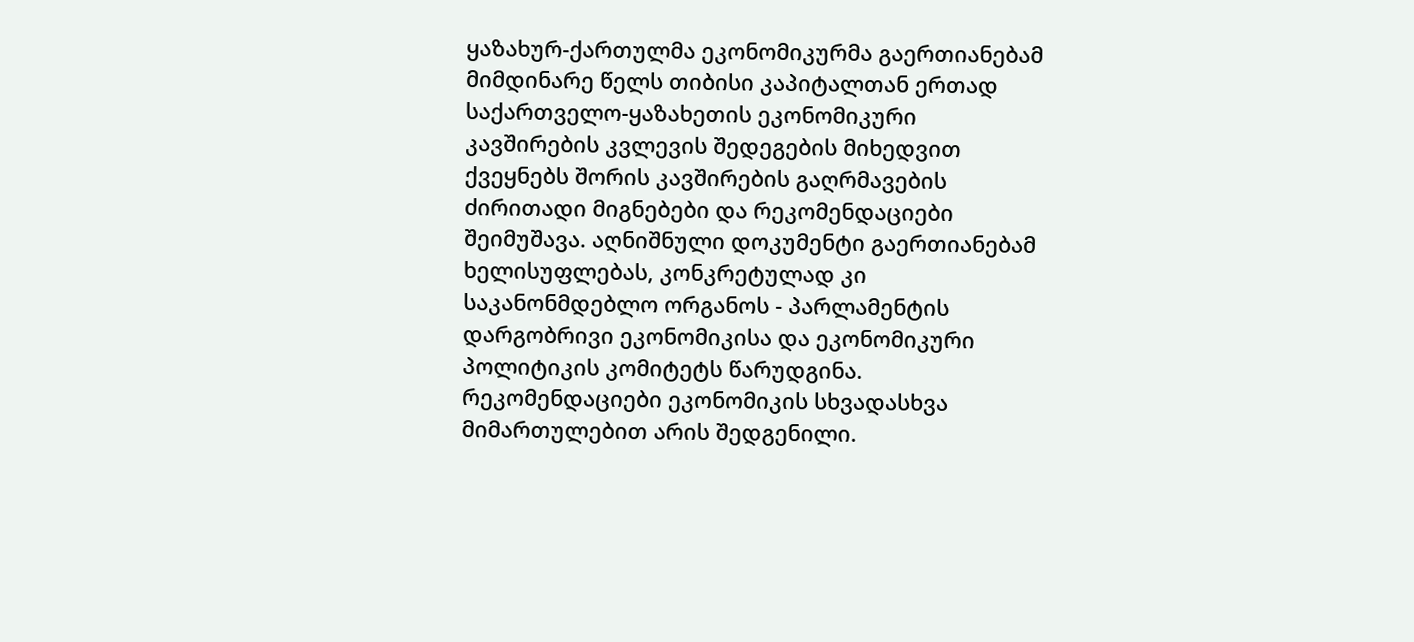ყაზახურ-ქართულმა ეკონომიკურმა გაერთიანებამ მიმდინარე წელს თიბისი კაპიტალთან ერთად საქართველო-ყაზახეთის ეკონომიკური კავშირების კვლევის შედეგების მიხედვით ქვეყნებს შორის კავშირების გაღრმავების ძირითადი მიგნებები და რეკომენდაციები შეიმუშავა. აღნიშნული დოკუმენტი გაერთიანებამ ხელისუფლებას, კონკრეტულად კი საკანონმდებლო ორგანოს - პარლამენტის დარგობრივი ეკონომიკისა და ეკონომიკური პოლიტიკის კომიტეტს წარუდგინა. რეკომენდაციები ეკონომიკის სხვადასხვა მიმართულებით არის შედგენილი.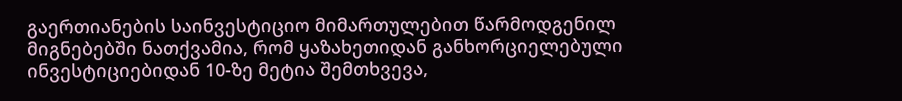გაერთიანების საინვესტიციო მიმართულებით წარმოდგენილ მიგნებებში ნათქვამია, რომ ყაზახეთიდან განხორციელებული ინვესტიციებიდან 10-ზე მეტია შემთხვევა,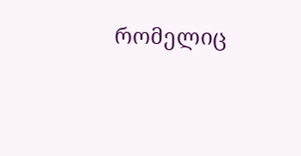რომელიც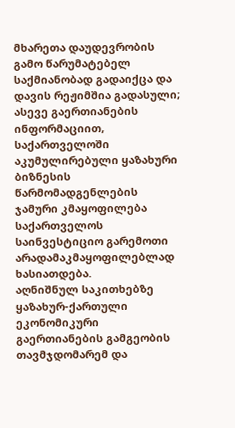მხარეთა დაუდევრობის გამო წარუმატებელ საქმიანობად გადაიქცა და დავის რეჟიმშია გადასული; ასევე გაერთიანების ინფორმაციით, საქართველოში აკუმულირებული ყაზახური ბიზნესის წარმომადგენლების ჯამური კმაყოფილება საქართველოს საინვესტიციო გარემოთი არადამაკმაყოფილებლად ხასიათდება.
აღნიშნულ საკითხებზე ყაზახურ-ქართული ეკონომიკური გაერთიანების გამგეობის თავმჯდომარემ და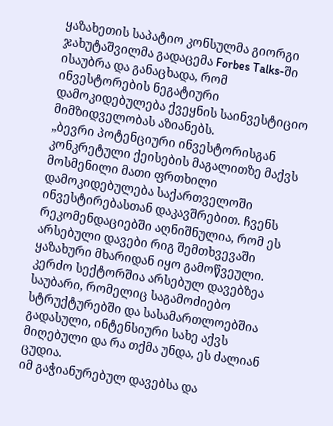ყაზახეთის საპატიო კონსულმა გიორგი ჯახუტაშვილმა გადაცემა Forbes Talks-ში ისაუბრა და განაცხადა, რომ ინვესტორების ნეგატიური დამოკიდებულება ქვეყნის საინვესტიციო მიმზიდველობას აზიანებს.
„ბევრი პოტენციური ინვესტორისგან კონკრეტული ქეისების მაგალითზე მაქვს მოსმენილი მათი ფრთხილი დამოკიდებულება საქართველოში ინვესტირებასთან დაკავშრებით. ჩვენს რეკომენდაციებში აღნიშნულია, რომ ეს არსებული დავები რიგ შემთხვევაში ყაზახური მხარიდან იყო გამოწვეული. კერძო სექტორშია არსებულ დავებზეა საუბარი, რომელიც საგამოძიებო სტრუქტურებში და სასამართლოებშია გადასული, ინტენსიური სახე აქვს მიღებული და რა თქმა უნდა, ეს ძალიან ცუდია.
იმ გაჭიანურებულ დავებსა და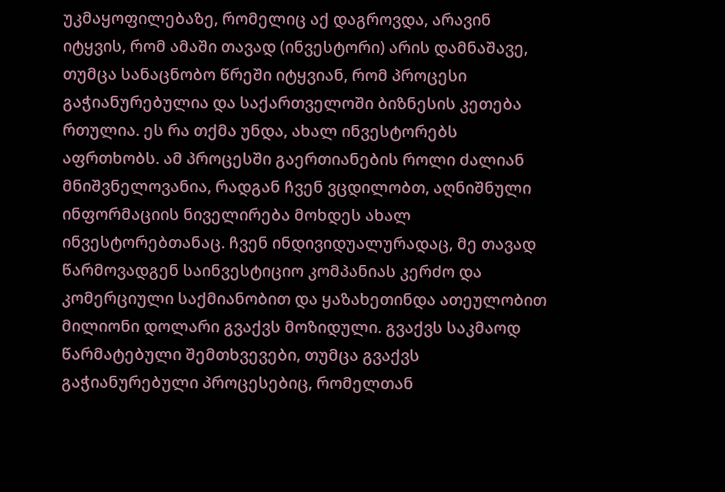უკმაყოფილებაზე, რომელიც აქ დაგროვდა, არავინ იტყვის, რომ ამაში თავად (ინვესტორი) არის დამნაშავე, თუმცა სანაცნობო წრეში იტყვიან, რომ პროცესი გაჭიანურებულია და საქართველოში ბიზნესის კეთება რთულია. ეს რა თქმა უნდა, ახალ ინვესტორებს აფრთხობს. ამ პროცესში გაერთიანების როლი ძალიან მნიშვნელოვანია, რადგან ჩვენ ვცდილობთ, აღნიშნული ინფორმაციის ნიველირება მოხდეს ახალ ინვესტორებთანაც. ჩვენ ინდივიდუალურადაც, მე თავად წარმოვადგენ საინვესტიციო კომპანიას კერძო და კომერციული საქმიანობით და ყაზახეთინდა ათეულობით მილიონი დოლარი გვაქვს მოზიდული. გვაქვს საკმაოდ წარმატებული შემთხვევები, თუმცა გვაქვს გაჭიანურებული პროცესებიც, რომელთან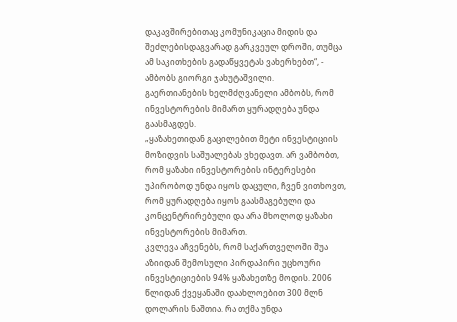დაკავშირებითაც კომუნიკაცია მიდის და შეძლებისდაგვარად გარკვეულ დროში, თუმცა ამ საკითხების გადაწყვეტას ვახერხებთ“, - ამბობს გიორგი ჯახუტაშვილი.
გაერთიანების ხელმძღვანელი ამბობს, რომ ინვესტორების მიმართ ყურადღება უნდა გაასმაგდეს.
„ყაზახეთიდან გაცილებით მეტი ინვესტიციის მოზიდვის საშუალებას ვხედავთ. არ ვამბობთ, რომ ყაზახი ინვესტორების ინტერესები უპირობოდ უნდა იყოს დაცული, ჩვენ ვითხოვთ, რომ ყურადღება იყოს გაასმაგებული და კონცენტრირებული და არა მხოლოდ ყაზახი ინვესტორების მიმართ.
კვლევა აჩვენებს, რომ საქართველოში შუა აზიიდან შემოსული პირდაპირი უცხოური ინვესტიციების 94% ყაზახეთზე მოდის. 2006 წლიდან ქვეყანაში დაახლოებით 300 მლნ დოლარის ნაშთია. რა თქმა უნდა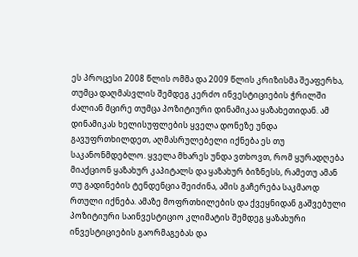ეს პროცესი 2008 წლის ომმა და 2009 წლის კრიზისმა შეაფერხა, თუმცა დაღმასვლის შემდეგ კერძო ინვესტიციების ჭრილში ძალიან მცირე თუმცა პოზიტიური დინამიკაა ყაზახეთიდან. ამ დინამიკას ხელისუფლების ყველა დონეზე უნდა გავუფრთხილდეთ, აღმასრულებელი იქნება ეს თუ საკანონმდებლო. ყველა მხარეს უნდა ვთხოვთ, რომ ყურადღება მიაქციონ ყაზახურ კაპიტალს და ყაზახურ ბიზნესს, რამეთუ ამან თუ გადინების ტენდენცია შეიძინა, ამის გაჩერება საკმაოდ რთული იქნება. ამაზე მოფრთხილების და ქვეყნიდან გაშვებული პოზიტიური საინვესტიციო კლიმატის შემდეგ ყაზახური ინვესტიციების გაორმაგებას და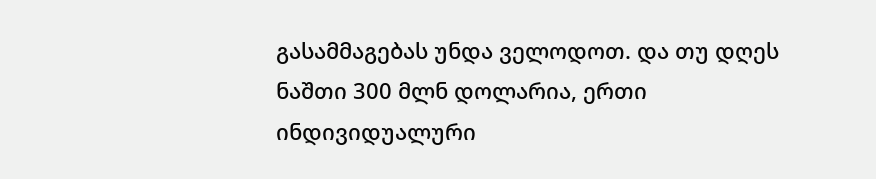გასამმაგებას უნდა ველოდოთ. და თუ დღეს ნაშთი 300 მლნ დოლარია, ერთი ინდივიდუალური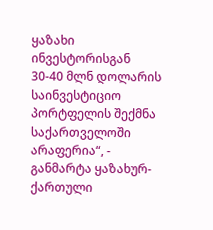ყაზახი ინვესტორისგან 30-40 მლნ დოლარის საინვესტიციო პორტფელის შექმნა საქართველოში არაფერია“, - განმარტა ყაზახურ-ქართული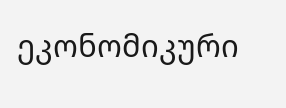ეკონომიკური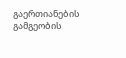გაერთიანების გამგეობის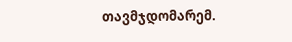თავმჯდომარემ.